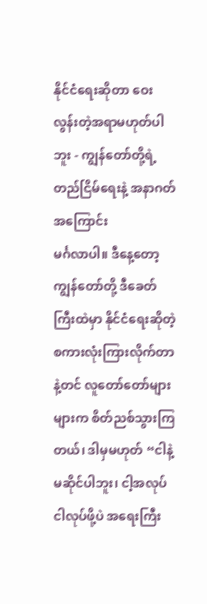နိုင်ငံရေးဆိုတာ ဝေးလွန်းတဲ့အရာမဟုတ်ပါဘူး - ကျွန်တော်တို့ရဲ့ တည်ငြိမ်ရေးနဲ့ အနာဂတ်အကြောင်း
မင်္ဂလာပါ။ ဒီနေ့တော့ ကျွန်တော်တို့ ဒီခေတ်ကြီးထဲမှာ နိုင်ငံရေးဆိုတဲ့ စကားလုံးကြားလိုက်တာနဲ့တင် လူတော်တော်များများက စိတ်ညစ်သွားကြတယ်၊ ဒါမှမဟုတ် “ငါနဲ့မဆိုင်ပါဘူး၊ ငါ့အလုပ်ငါလုပ်ဖို့ပဲ အရေးကြီး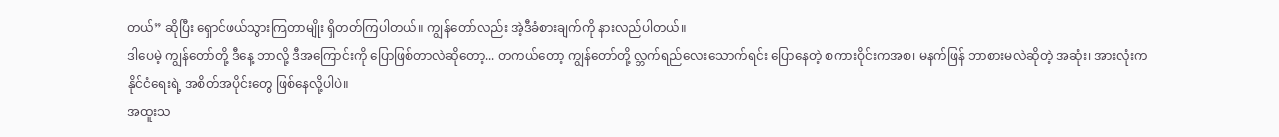တယ်” ဆိုပြီး ရှောင်ဖယ်သွားကြတာမျိုး ရှိတတ်ကြပါတယ်။ ကျွန်တော်လည်း အဲ့ဒီခံစားချက်ကို နားလည်ပါတယ်။
ဒါပေမဲ့ ကျွန်တော်တို့ ဒီနေ့ ဘာလို့ ဒီအကြောင်းကို ပြောဖြစ်တာလဲဆိုတော့... တကယ်တော့ ကျွန်တော်တို့ လ္ဘက်ရည်လေးသောက်ရင်း ပြောနေတဲ့ စကားဝိုင်းကအစ၊ မနက်ဖြန် ဘာစားမလဲဆိုတဲ့ အဆုံး၊ အားလုံးက နိုင်ငံရေးရဲ့ အစိတ်အပိုင်းတွေ ဖြစ်နေလို့ပါပဲ။
အထူးသ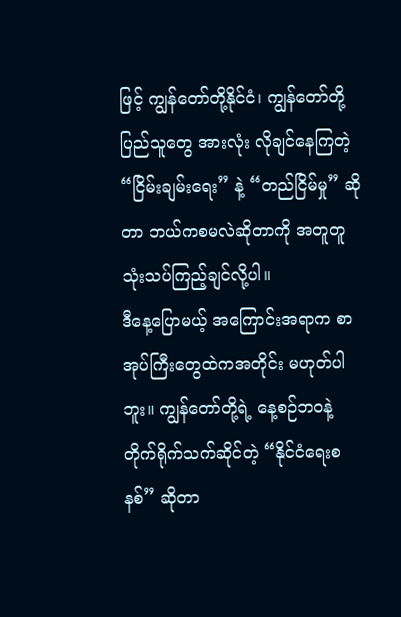ဖြင့် ကျွန်တော်တို့နိုင်ငံ၊ ကျွန်တော်တို့ ပြည်သူတွေ အားလုံး လိုချင်နေကြတဲ့ “ငြိမ်းချမ်းရေး” နဲ့ “တည်ငြိမ်မှု” ဆိုတာ ဘယ်ကစမလဲဆိုတာကို အတူတူ သုံးသပ်ကြည့်ချင်လို့ပါ။
ဒီနေ့ပြောမယ့် အကြောင်းအရာက စာအုပ်ကြီးတွေထဲကအတိုင်း မဟုတ်ပါဘူး။ ကျွန်တော်တို့ရဲ့ နေ့စဉ်ဘဝနဲ့ တိုက်ရိုက်သက်ဆိုင်တဲ့ “နိုင်ငံရေးစနစ်” ဆိုတာ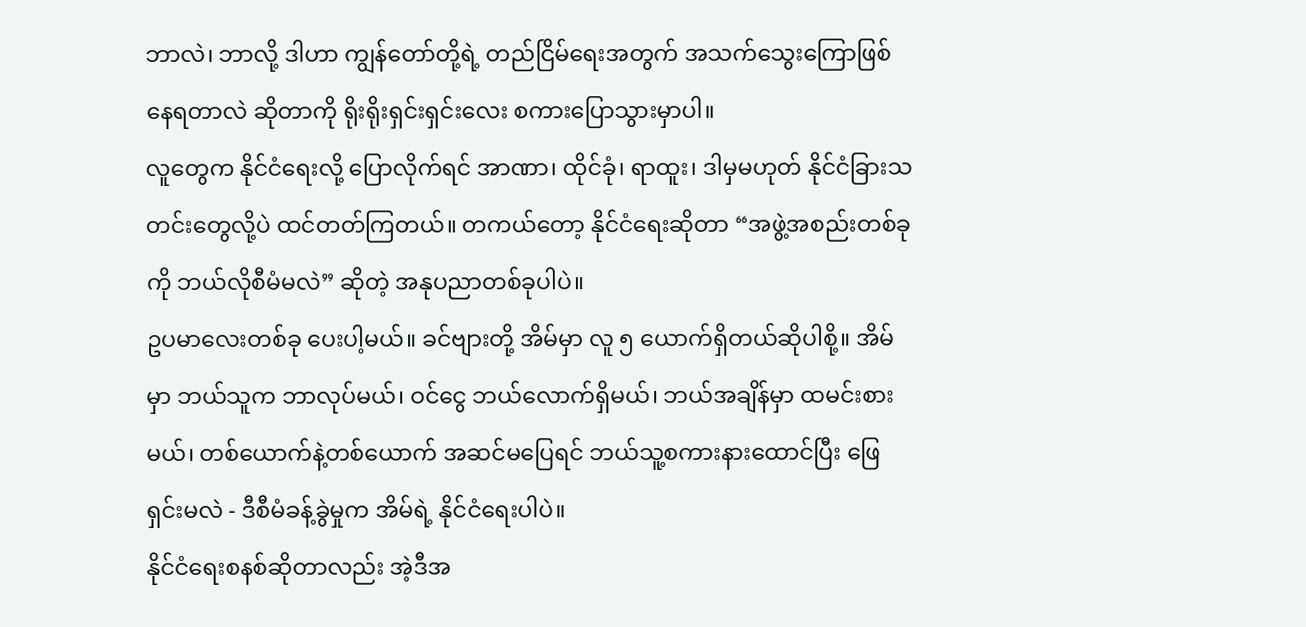ဘာလဲ၊ ဘာလို့ ဒါဟာ ကျွန်တော်တို့ရဲ့ တည်ငြိမ်ရေးအတွက် အသက်သွေးကြောဖြစ်နေရတာလဲ ဆိုတာကို ရိုးရိုးရှင်းရှင်းလေး စကားပြောသွားမှာပါ။
လူတွေက နိုင်ငံရေးလို့ ပြောလိုက်ရင် အာဏာ၊ ထိုင်ခုံ၊ ရာထူး၊ ဒါမှမဟုတ် နိုင်ငံခြားသတင်းတွေလို့ပဲ ထင်တတ်ကြတယ်။ တကယ်တော့ နိုင်ငံရေးဆိုတာ “အဖွဲ့အစည်းတစ်ခုကို ဘယ်လိုစီမံမလဲ” ဆိုတဲ့ အနုပညာတစ်ခုပါပဲ။
ဥပမာလေးတစ်ခု ပေးပါ့မယ်။ ခင်ဗျားတို့ အိမ်မှာ လူ ၅ ယောက်ရှိတယ်ဆိုပါစို့။ အိမ်မှာ ဘယ်သူက ဘာလုပ်မယ်၊ ဝင်ငွေ ဘယ်လောက်ရှိမယ်၊ ဘယ်အချိန်မှာ ထမင်းစားမယ်၊ တစ်ယောက်နဲ့တစ်ယောက် အဆင်မပြေရင် ဘယ်သူ့စကားနားထောင်ပြီး ဖြေရှင်းမလဲ - ဒီစီမံခန့်ခွဲမှုက အိမ်ရဲ့ နိုင်ငံရေးပါပဲ။
နိုင်ငံရေးစနစ်ဆိုတာလည်း အဲ့ဒီအ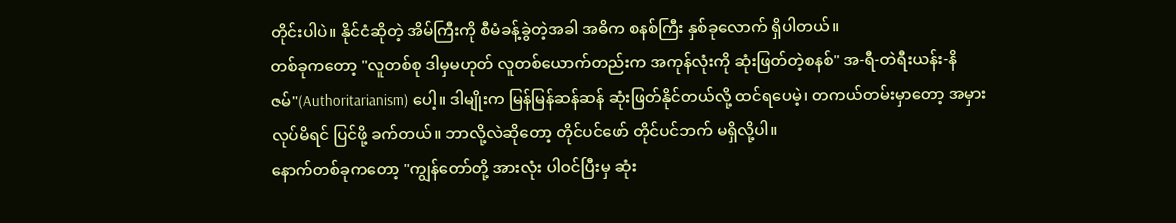တိုင်းပါပဲ။ နိုင်ငံဆိုတဲ့ အိမ်ကြီးကို စီမံခန့်ခွဲတဲ့အခါ အဓိက စနစ်ကြီး နှစ်ခုလောက် ရှိပါတယ်။
တစ်ခုကတော့ "လူတစ်စု ဒါမှမဟုတ် လူတစ်ယောက်တည်းက အကုန်လုံးကို ဆုံးဖြတ်တဲ့စနစ်" အ-ရီ-တဲရီးယန်း-နိဇမ်"(Authoritarianism) ပေါ့။ ဒါမျိုးက မြန်မြန်ဆန်ဆန် ဆုံးဖြတ်နိုင်တယ်လို့ ထင်ရပေမဲ့၊ တကယ်တမ်းမှာတော့ အမှားလုပ်မိရင် ပြင်ဖို့ ခက်တယ်။ ဘာလို့လဲဆိုတော့ တိုင်ပင်ဖော် တိုင်ပင်ဘက် မရှိလို့ပါ။
နောက်တစ်ခုကတော့ "ကျွန်တော်တို့ အားလုံး ပါဝင်ပြီးမှ ဆုံး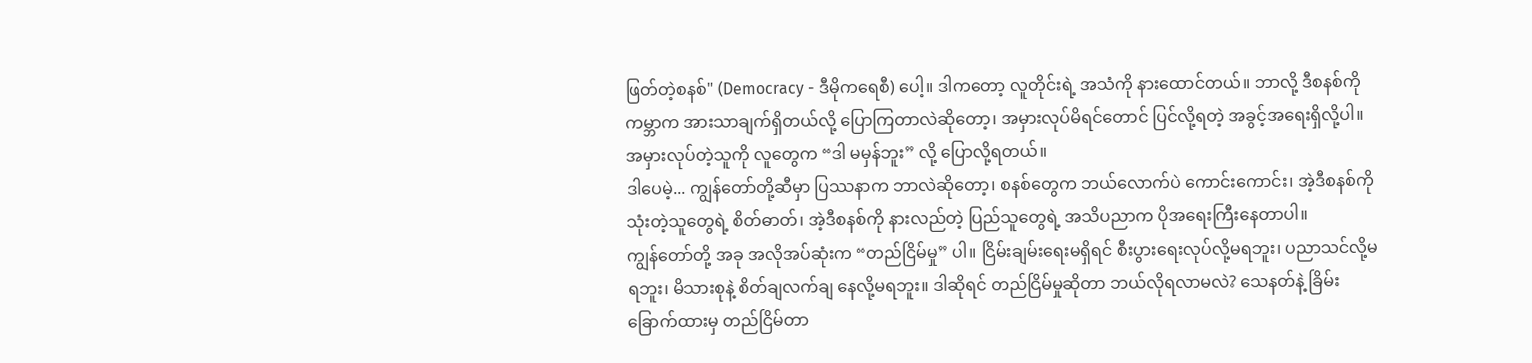ဖြတ်တဲ့စနစ်" (Democracy - ဒီမိုကရေစီ) ပေါ့။ ဒါကတော့ လူတိုင်းရဲ့ အသံကို နားထောင်တယ်။ ဘာလို့ ဒီစနစ်ကို ကမ္ဘာက အားသာချက်ရှိတယ်လို့ ပြောကြတာလဲဆိုတော့၊ အမှားလုပ်မိရင်တောင် ပြင်လို့ရတဲ့ အခွင့်အရေးရှိလို့ပါ။ အမှားလုပ်တဲ့သူကို လူတွေက “ဒါ မမှန်ဘူး” လို့ ပြောလို့ရတယ်။
ဒါပေမဲ့... ကျွန်တော်တို့ဆီမှာ ပြဿနာက ဘာလဲဆိုတော့၊ စနစ်တွေက ဘယ်လောက်ပဲ ကောင်းကောင်း၊ အဲ့ဒီစနစ်ကို သုံးတဲ့သူတွေရဲ့ စိတ်ဓာတ်၊ အဲ့ဒီစနစ်ကို နားလည်တဲ့ ပြည်သူတွေရဲ့ အသိပညာက ပိုအရေးကြီးနေတာပါ။
ကျွန်တော်တို့ အခု အလိုအပ်ဆုံးက “တည်ငြိမ်မှု” ပါ။ ငြိမ်းချမ်းရေးမရှိရင် စီးပွားရေးလုပ်လို့မရဘူး၊ ပညာသင်လို့မရဘူး၊ မိသားစုနဲ့ စိတ်ချလက်ချ နေလို့မရဘူး။ ဒါဆိုရင် တည်ငြိမ်မှုဆိုတာ ဘယ်လိုရလာမလဲ? သေနတ်နဲ့ ခြိမ်းခြောက်ထားမှ တည်ငြိမ်တာ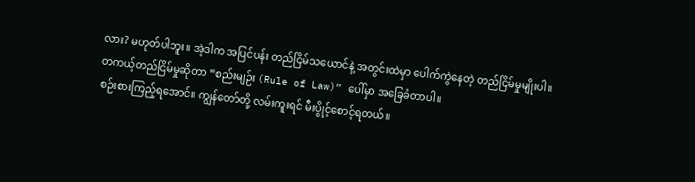လား? မဟုတ်ပါဘူး။ အဲ့ဒါက အပြင်ပန်း တည်ငြိမ်သယောင်နဲ့ အတွင်းထဲမှာ ပေါက်ကွဲနေတဲ့ တည်ငြိမ်မှုမျိုးပါ။
တကယ့်တည်ငြိမ်မှုဆိုတာ “စည်းမျဉ်း (Rule of Law)” ပေါ်မှာ အခြေခံတာပါ။
စဉ်းစားကြည့်ရအောင်။ ကျွန်တော်တို့ လမ်းကူးရင် မီးပွိုင့်စောင့်ရတယ်။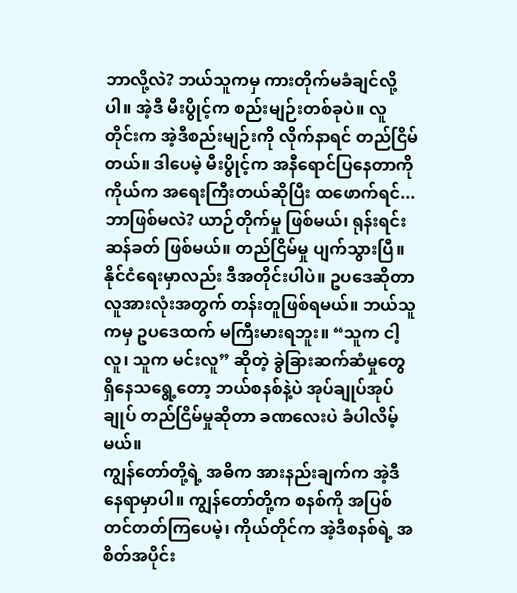ဘာလို့လဲ? ဘယ်သူကမှ ကားတိုက်မခံချင်လို့ပါ။ အဲ့ဒီ မီးပွိုင့်က စည်းမျဉ်းတစ်ခုပဲ။ လူတိုင်းက အဲ့ဒီစည်းမျဉ်းကို လိုက်နာရင် တည်ငြိမ်တယ်။ ဒါပေမဲ့ မီးပွိုင့်က အနီရောင်ပြနေတာကို ကိုယ်က အရေးကြီးတယ်ဆိုပြီး ထဖောက်ရင်... ဘာဖြစ်မလဲ? ယာဉ်တိုက်မှု ဖြစ်မယ်၊ ရုန်းရင်းဆန်ခတ် ဖြစ်မယ်။ တည်ငြိမ်မှု ပျက်သွားပြီ။
နိုင်ငံရေးမှာလည်း ဒီအတိုင်းပါပဲ။ ဥပဒေဆိုတာ လူအားလုံးအတွက် တန်းတူဖြစ်ရမယ်။ ဘယ်သူကမှ ဥပဒေထက် မကြီးမားရဘူး။ “သူက ငါ့လူ၊ သူက မင်းလူ” ဆိုတဲ့ ခွဲခြားဆက်ဆံမှုတွေ ရှိနေသရွေ့တော့ ဘယ်စနစ်နဲ့ပဲ အုပ်ချုပ်အုပ်ချုပ် တည်ငြိမ်မှုဆိုတာ ခဏလေးပဲ ခံပါလိမ့်မယ်။
ကျွန်တော်တို့ရဲ့ အဓိက အားနည်းချက်က အဲ့ဒီနေရာမှာပါ။ ကျွန်တော်တို့က စနစ်ကို အပြစ်တင်တတ်ကြပေမဲ့၊ ကိုယ်တိုင်က အဲ့ဒီစနစ်ရဲ့ အစိတ်အပိုင်း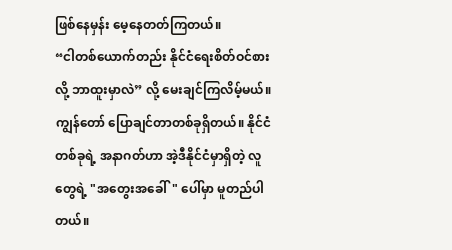ဖြစ်နေမှန်း မေ့နေတတ်ကြတယ်။
“ငါတစ်ယောက်တည်း နိုင်ငံရေးစိတ်ဝင်စားလို့ ဘာထူးမှာလဲ” လို့ မေးချင်ကြလိမ့်မယ်။
ကျွန်တော် ပြောချင်တာတစ်ခုရှိတယ်။ နိုင်ငံတစ်ခုရဲ့ အနာဂတ်ဟာ အဲ့ဒီနိုင်ငံမှာရှိတဲ့ လူတွေရဲ့ "အတွေးအခေါ်" ပေါ်မှာ မူတည်ပါတယ်။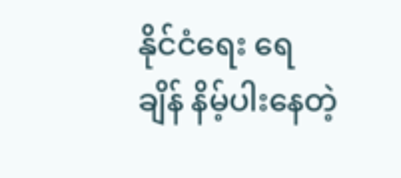နိုင်ငံရေး ရေချိန် နိမ့်ပါးနေတဲ့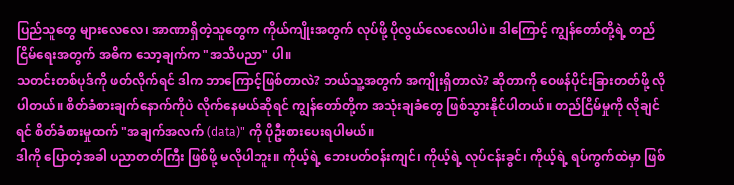ပြည်သူတွေ များလေလေ၊ အာဏာရှိတဲ့သူတွေက ကိုယ်ကျိုးအတွက် လုပ်ဖို့ ပိုလွယ်လေလေပါပဲ။ ဒါကြောင့် ကျွန်တော်တို့ရဲ့ တည်ငြိမ်ရေးအတွက် အဓိက သော့ချက်က "အသိပညာ" ပါ။
သတင်းတစ်ပုဒ်ကို ဖတ်လိုက်ရင် ဒါက ဘာကြောင့်ဖြစ်တာလဲ? ဘယ်သူ့အတွက် အကျိုးရှိတာလဲ? ဆိုတာကို ဝေဖန်ပိုင်းခြားတတ်ဖို့ လိုပါတယ်။ စိတ်ခံစားချက်နောက်ကိုပဲ လိုက်နေမယ်ဆိုရင် ကျွန်တော်တို့က အသုံးချခံတွေ ဖြစ်သွားနိုင်ပါတယ်။ တည်ငြိမ်မှုကို လိုချင်ရင် စိတ်ခံစားမှုထက် "အချက်အလက် (data)" ကို ပိုဦးစားပေးရပါမယ်။
ဒါကို ပြောတဲ့အခါ ပညာတတ်ကြီး ဖြစ်ဖို့ မလိုပါဘူး။ ကိုယ့်ရဲ့ ဘေးပတ်ဝန်းကျင်၊ ကိုယ့်ရဲ့ လုပ်ငန်းခွင်၊ ကိုယ့်ရဲ့ ရပ်ကွက်ထဲမှာ ဖြစ်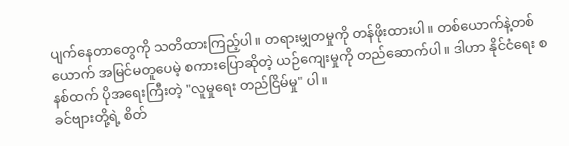ပျက်နေတာတွေကို သတိထားကြည့်ပါ။ တရားမျှတမှုကို တန်ဖိုးထားပါ။ တစ်ယောက်နဲ့တစ်ယောက် အမြင်မတူပေမဲ့ စကားပြောဆိုတဲ့ ယဉ်ကျေးမှုကို တည်ဆောက်ပါ။ ဒါဟာ နိုင်ငံရေး စနစ်ထက် ပိုအရေးကြီးတဲ့ "လူမှုရေး တည်ငြိမ်မှု" ပါ။
ခင်ဗျားတို့ရဲ့ စိတ်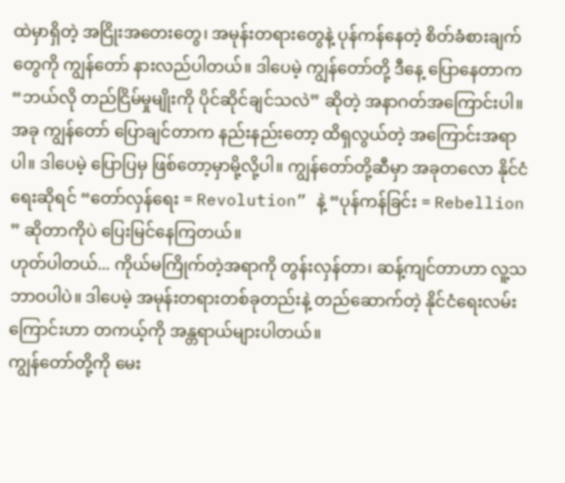ထဲမှာရှိတဲ့ အငြိုးအတေးတွေ၊ အမုန်းတရားတွေနဲ့ ပုန်ကန်နေတဲ့ စိတ်ခံစားချက်တွေကို ကျွန်တော် နားလည်ပါတယ်။ ဒါပေမဲ့ ကျွန်တော်တို့ ဒီနေ့ ပြောနေတာက “ဘယ်လို တည်ငြိမ်မှုမျိုးကို ပိုင်ဆိုင်ချင်သလဲ” ဆိုတဲ့ အနာဂတ်အကြောင်းပါ။
အခု ကျွန်တော် ပြောချင်တာက နည်းနည်းတော့ ထိရှလွယ်တဲ့ အကြောင်းအရာပါ။ ဒါပေမဲ့ ပြောပြမှ ဖြစ်တော့မှာမို့လို့ပါ။ ကျွန်တော်တို့ဆီမှာ အခုတလော နိုင်ငံရေးဆိုရင် “တော်လှန်ရေး = Revolution” နဲ့ “ပုန်ကန်ခြင်း = Rebellion ” ဆိုတာကိုပဲ ပြေးမြင်နေကြတယ်။
ဟုတ်ပါတယ်... ကိုယ်မကြိုက်တဲ့အရာကို တွန်းလှန်တာ၊ ဆန့်ကျင်တာဟာ လူ့သဘာဝပါပဲ။ ဒါပေမဲ့ အမုန်းတရားတစ်ခုတည်းနဲ့ တည်ဆောက်တဲ့ နိုင်ငံရေးလမ်းကြောင်းဟာ တကယ့်ကို အန္တရာယ်များပါတယ်။
ကျွန်တော်တို့ကို မေး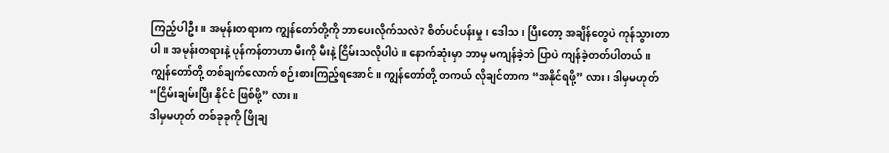ကြည့်ပါဦး။ အမုန်းတရားက ကျွန်တော်တို့ကို ဘာပေးလိုက်သလဲ? စိတ်ပင်ပန်းမှု၊ ဒေါသ၊ ပြီးတော့ အချိန်တွေပဲ ကုန်သွားတာပါ။ အမုန်းတရားနဲ့ ပုန်ကန်တာဟာ မီးကို မီးနဲ့ ငြိမ်းသလိုပါပဲ။ နောက်ဆုံးမှာ ဘာမှ မကျန်ခဲ့ဘဲ ပြာပဲ ကျန်ခဲ့တတ်ပါတယ်။
ကျွန်တော်တို့ တစ်ချက်လောက် စဉ်းစားကြည့်ရအောင်။ ကျွန်တော်တို့ တကယ် လိုချင်တာက “အနိုင်ရဖို့” လား၊ ဒါမှမဟုတ် “ငြိမ်းချမ်းပြီး နိုင်ငံ ဖြစ်ဖို့” လား။
ဒါမှမဟုတ် တစ်ခုခုကို ဖြိုချ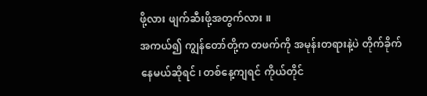ဖို့လား ဖျက်ဆီးဖို့အတွက်လား ။
အကယ်၍ ကျွန်တော်တို့က တဖက်ကို အမုန်းတရားနဲ့ပဲ တိုက်ခိုက်နေမယ်ဆိုရင်၊ တစ်နေ့ကျရင် ကိုယ်တိုင်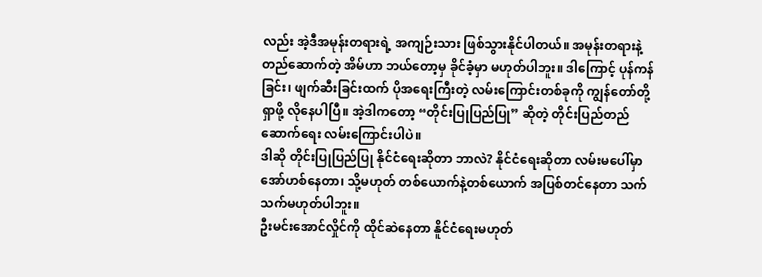လည်း အဲ့ဒီအမုန်းတရားရဲ့ အကျဉ်းသား ဖြစ်သွားနိုင်ပါတယ်။ အမုန်းတရားနဲ့ တည်ဆောက်တဲ့ အိမ်ဟာ ဘယ်တော့မှ ခိုင်ခံ့မှာ မဟုတ်ပါဘူး။ ဒါကြောင့် ပုန်ကန်ခြင်း၊ ဖျက်ဆီးခြင်းထက် ပိုအရေးကြီးတဲ့ လမ်းကြောင်းတစ်ခုကို ကျွန်တော်တို့ ရှာဖို့ လိုနေပါပြီ။ အဲ့ဒါကတော့ “တိုင်းပြုပြည်ပြု” ဆိုတဲ့ တိုင်းပြည်တည်ဆောက်ရေး လမ်းကြောင်းပါပဲ။
ဒါဆို တိုင်းပြုပြည်ပြု နိုင်ငံရေးဆိုတာ ဘာလဲ? နိုင်ငံရေးဆိုတာ လမ်းမပေါ်မှာ အော်ဟစ်နေတာ၊ သို့မဟုတ် တစ်ယောက်နဲ့တစ်ယောက် အပြစ်တင်နေတာ သက်သက်မဟုတ်ပါဘူး။
ဦးမင်းအောင်လှိုင်ကို ထိုင်ဆဲနေတာ နိူင်ငံရေးမဟုတ်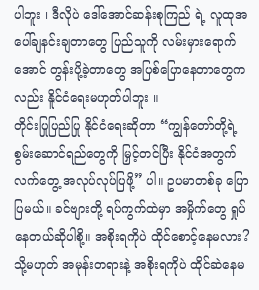ပါဘူး ၊ ဒီလိုပဲ ဒေါ်အောင်ဆန်းစုကြည် ရဲ့ လူထုအပေါ်ချနင်းချတာတွေ ပြည်သူကို လမ်းမှားရောက်အောင် တွန်းပို့ခဲ့တာတွေ အပြစ်ပြောနေတာတွေကလည်း နိူင်ငံရေးမဟုတ်ပါဘူး ။
တိုင်းပြုပြည်ပြု နိုင်ငံရေးဆိုတာ “ကျွန်တော်တို့ရဲ့ စွမ်းဆောင်ရည်တွေကို မြှင့်တင်ပြီး နိုင်ငံအတွက် လက်တွေ့ အလုပ်လုပ်ပြဖို့” ပါ။ ဥပမာတစ်ခု ပြောပြမယ်။ ခင်ဗျားတို့ ရပ်ကွက်ထဲမှာ အမှိုက်တွေ ရှုပ်နေတယ်ဆိုပါစို့။ အစိုးရကိုပဲ ထိုင်စောင့်နေမလား? သို့မဟုတ် အမုန်းတရားနဲ့ အစိုးရကိုပဲ ထိုင်ဆဲနေမ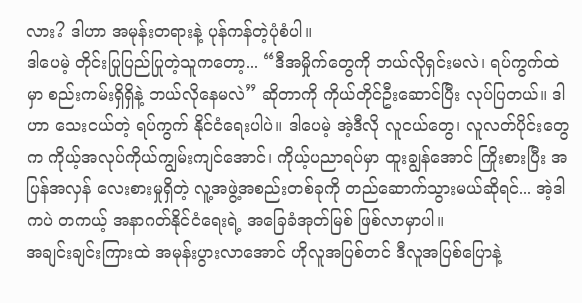လား? ဒါဟာ အမုန်းတရားနဲ့ ပုန်ကန်တဲ့ပုံစံပါ။
ဒါပေမဲ့ တိုင်းပြုပြည်ပြုတဲ့သူကတော့... “ဒီအမှိုက်တွေကို ဘယ်လိုရှင်းမလဲ၊ ရပ်ကွက်ထဲမှာ စည်းကမ်းရှိရှိနဲ့ ဘယ်လိုနေမလဲ” ဆိုတာကို ကိုယ်တိုင်ဦးဆောင်ပြီး လုပ်ပြတယ်။ ဒါဟာ သေးငယ်တဲ့ ရပ်ကွက် နိုင်ငံရေးပါပဲ။ ဒါပေမဲ့ အဲ့ဒီလို လူငယ်တွေ၊ လူလတ်ပိုင်းတွေက ကိုယ့်အလုပ်ကိုယ်ကျွမ်းကျင်အောင်၊ ကိုယ့်ပညာရပ်မှာ ထူးချွန်အောင် ကြိုးစားပြီး အပြန်အလှန် လေးစားမှုရှိတဲ့ လူ့အဖွဲ့အစည်းတစ်ခုကို တည်ဆောက်သွားမယ်ဆိုရင်... အဲ့ဒါကပဲ တကယ့် အနာဂတ်နိုင်ငံရေးရဲ့ အခြေခံအုတ်မြစ် ဖြစ်လာမှာပါ။
အချင်းချင်းကြားထဲ အမုန်းပွားလာအောင် ဟိုလူအပြစ်တင် ဒီလူအပြစ်ပြောနဲ့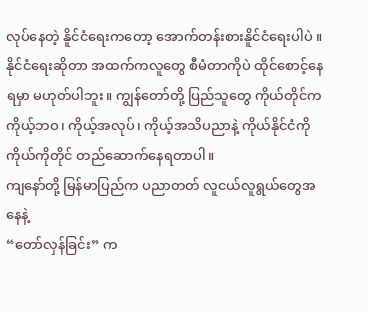လုပ်နေတဲ့ နိူင်ငံရေးကတော့ အောက်တန်းစားနိူင်ငံရေးပါပဲ ။
နိုင်ငံရေးဆိုတာ အထက်ကလူတွေ စီမံတာကိုပဲ ထိုင်စောင့်နေရမှာ မဟုတ်ပါဘူး။ ကျွန်တော်တို့ ပြည်သူတွေ ကိုယ်တိုင်က ကိုယ့်ဘဝ၊ ကိုယ့်အလုပ်၊ ကိုယ့်အသိပညာနဲ့ ကိုယ်နိုင်ငံကို ကိုယ်ကိုတိုင် တည်ဆောက်နေရတာပါ။
ကျနော်တို့ မြန်မာပြည်က ပညာတတ် လူငယ်လူရွယ်တွေအနေနဲ့
“တော်လှန်ခြင်း” က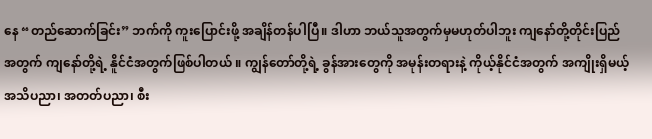နေ “တည်ဆောက်ခြင်း” ဘက်ကို ကူးပြောင်းဖို့ အချိန်တန်ပါပြီ။ ဒါဟာ ဘယ်သူအတွက်မှမဟုတ်ပါဘူး ကျနော်တို့တိုင်းပြည်အတွက် ကျနော်တို့ရဲ့ နိူင်ငံအတွက်ဖြစ်ပါတယ် ။ ကျွန်တော်တို့ရဲ့ ခွန်အားတွေကို အမုန်းတရားနဲ့ ကိုယ့်နိုင်ငံအတွက် အကျိုးရှိမယ့် အသိပညာ၊ အတတ်ပညာ၊ စီး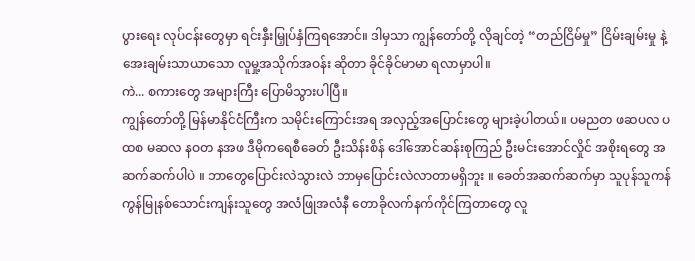ပွားရေး လုပ်ငန်းတွေမှာ ရင်းနှီးမြှုပ်နှံကြရအောင်။ ဒါမှသာ ကျွန်တော်တို့ လိုချင်တဲ့ “တည်ငြိမ်မှု” ငြိမ်းချမ်းမှု နဲ့ အေးချမ်းသာယာသော လူမှု့အသိုက်အဝန်း ဆိုတာ ခိုင်ခိုင်မာမာ ရလာမှာပါ။
ကဲ... စကားတွေ အများကြီး ပြောမိသွားပါပြီ။
ကျွန်တော်တို့ မြန်မာနိုင်ငံကြီးက သမိုင်းကြောင်းအရ အလှည့်အပြောင်းတွေ များခဲ့ပါတယ်။ ပမညတ ဖဆပလ ပထစ မဆလ နဝတ နအဖ ဒီမိုကရေစီခေတ် ဦးသိန်းစိန် ဒေါ်အောင်ဆန်းစုကြည် ဦးမင်းအောင်လှိုင် အစိုးရတွေ အဆက်ဆက်ပါပဲ ။ ဘာတွေပြောင်းလဲသွားလဲ ဘာမှပြောင်းလဲလာတာမရှိဘူး ။ ခေတ်အဆက်ဆက်မှာ သူပုန်သူကန် ကွန်မြုနစ်သောင်းကျန်းသူတွေ အလံဖြုအလံနီ တောခိုလက်နက်ကိုင်ကြတာတွေ လူ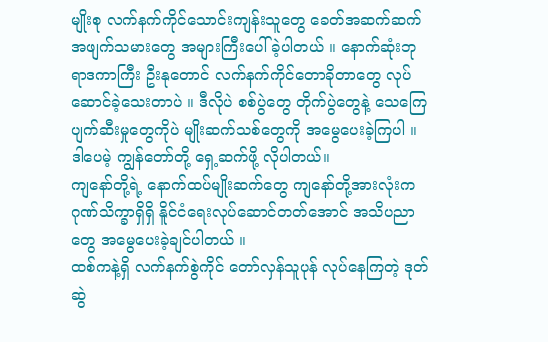မျိုးစု လက်နက်ကိုင်သောင်းကျန်းသူတွေ ခေတ်အဆက်ဆက် အဖျက်သမားတွေ အများကြီးပေါ်ခဲ့ပါတယ် ။ နောက်ဆုံးဘုရာဒကာကြီး ဦးနုတောင် လက်နက်ကိုင်တောခိုတာတွေ လုပ်ဆောင်ခဲ့သေးတာပဲ ။ ဒီလိုပဲ စစ်ပွဲတွေ တိုက်ပွဲတွေနဲ့ သေကြေပျက်ဆီးမှုတွေကိုပဲ မျိုးဆက်သစ်တွေကို အမွေပေးခဲ့ကြပါ ။ ဒါပေမဲ့ ကျွန်တော်တို့ ရှေ့ဆက်ဖို့ လိုပါတယ်။
ကျနော်တို့ရဲ့ နောက်ထပ်မျိုးဆက်တွေ ကျနော်တို့အားလုံးက ဂုဏ်သိက္ခာရှိရှိ နိူင်ငံရေးလုပ်ဆောင်တတ်အောင် အသိပညာတွေ အမွေပေးခဲ့ချင်ပါတယ် ။
ထစ်ကနဲ့ရှိ လက်နက်စွဲကိုင် တော်လှန်သူပုန် လုပ်နေကြတဲ့ ဒုတ်ဆွဲ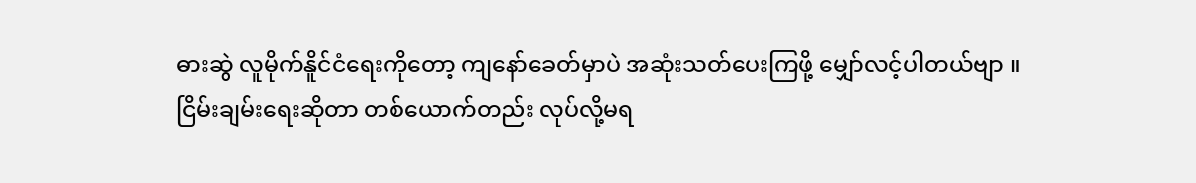ဓားဆွဲ လူမိုက်နိူင်ငံရေးကိုတော့ ကျနော်ခေတ်မှာပဲ အဆုံးသတ်ပေးကြဖို့ မျှော်လင့်ပါတယ်ဗျာ ။
ငြိမ်းချမ်းရေးဆိုတာ တစ်ယောက်တည်း လုပ်လို့မရ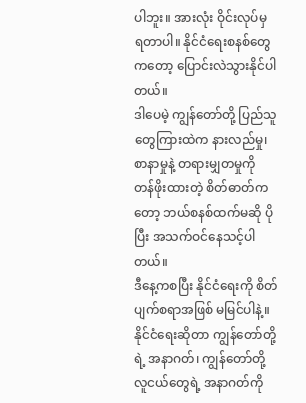ပါဘူး။ အားလုံး ဝိုင်းလုပ်မှ ရတာပါ။ နိုင်ငံရေးစနစ်တွေကတော့ ပြောင်းလဲသွားနိုင်ပါတယ်။
ဒါပေမဲ့ ကျွန်တော်တို့ ပြည်သူတွေကြားထဲက နားလည်မှု၊ စာနာမှုနဲ့ တရားမျှတမှုကို တန်ဖိုးထားတဲ့ စိတ်ဓာတ်ကတော့ ဘယ်စနစ်ထက်မဆို ပိုပြီး အသက်ဝင်နေသင့်ပါတယ်။
ဒီနေ့ကစပြီး နိုင်ငံရေးကို စိတ်ပျက်စရာအဖြစ် မမြင်ပါနဲ့။ နိုင်ငံရေးဆိုတာ ကျွန်တော်တို့ရဲ့ အနာဂတ်၊ ကျွန်တော်တို့ လူငယ်တွေရဲ့ အနာဂတ်ကို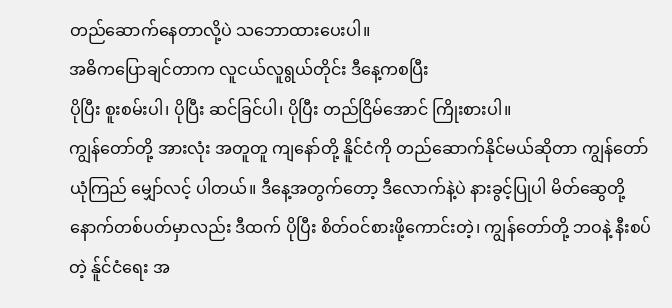တည်ဆောက်နေတာလို့ပဲ သဘောထားပေးပါ။
အဓိကပြောချင်တာက လူငယ်လူရွယ်တိုင်း ဒီနေ့ကစပြီး
ပိုပြီး စူးစမ်းပါ၊ ပိုပြီး ဆင်ခြင်ပါ၊ ပိုပြီး တည်ငြိမ်အောင် ကြိုးစားပါ။
ကျွန်တော်တို့ အားလုံး အတူတူ ကျနော်တို့ နိူင်ငံကို တည်ဆောက်နိုင်မယ်ဆိုတာ ကျွန်တော် ယုံကြည် မျှော်လင့် ပါတယ်။ ဒီနေ့အတွက်တော့ ဒီလောက်နဲ့ပဲ နားခွင့်ပြုပါ မိတ်ဆွေတို့
နောက်တစ်ပတ်မှာလည်း ဒီထက် ပိုပြီး စိတ်ဝင်စားဖို့ကောင်းတဲ့၊ ကျွန်တော်တို့ ဘဝနဲ့ နီးစပ်တဲ့ န်ူင်ငံရေး အ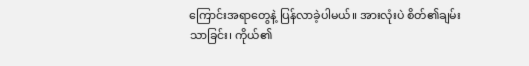ကြောင်းအရာတွေနဲ့ ပြန်လာခဲ့ပါမယ်။ အားလုံးပဲ စိတ်၏ချမ်းသာခြင်း၊ ကိုယ်၏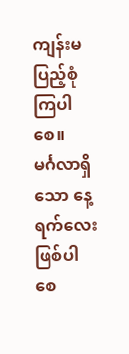ကျန်းမ
ပြည့်စုံကြပါစေ။
မင်္ဂလာရှိသော နေ့ရက်လေး ဖြစ်ပါစေ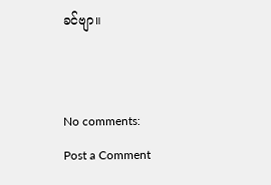ခင်ဗျာ။


No comments:
Post a Comment